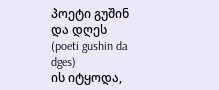პოეტი გუშინ და დღეს
(poeti gushin da dges)
ის იტყოდა,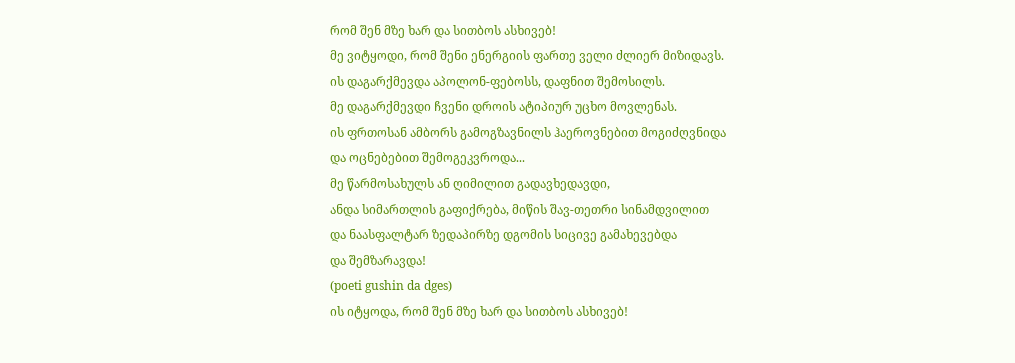რომ შენ მზე ხარ და სითბოს ასხივებ!
მე ვიტყოდი, რომ შენი ენერგიის ფართე ველი ძლიერ მიზიდავს.
ის დაგარქმევდა აპოლონ-ფებოსს, დაფნით შემოსილს.
მე დაგარქმევდი ჩვენი დროის ატიპიურ უცხო მოვლენას.
ის ფრთოსან ამბორს გამოგზავნილს ჰაეროვნებით მოგიძღვნიდა
და ოცნებებით შემოგეკვროდა...
მე წარმოსახულს ან ღიმილით გადავხედავდი,
ანდა სიმართლის გაფიქრება, მიწის შავ-თეთრი სინამდვილით
და ნაასფალტარ ზედაპირზე დგომის სიცივე გამახევებდა
და შემზარავდა!
(poeti gushin da dges)
ის იტყოდა, რომ შენ მზე ხარ და სითბოს ასხივებ!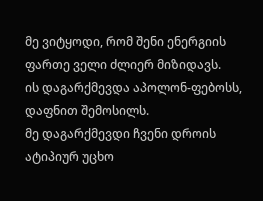მე ვიტყოდი, რომ შენი ენერგიის ფართე ველი ძლიერ მიზიდავს.
ის დაგარქმევდა აპოლონ-ფებოსს, დაფნით შემოსილს.
მე დაგარქმევდი ჩვენი დროის ატიპიურ უცხო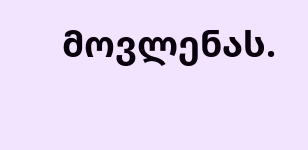მოვლენას.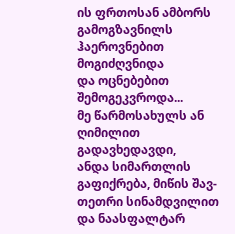ის ფრთოსან ამბორს გამოგზავნილს ჰაეროვნებით მოგიძღვნიდა
და ოცნებებით შემოგეკვროდა...
მე წარმოსახულს ან ღიმილით გადავხედავდი,
ანდა სიმართლის გაფიქრება, მიწის შავ-თეთრი სინამდვილით
და ნაასფალტარ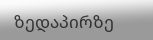ზედაპირზე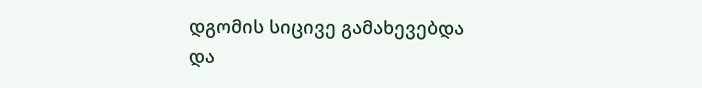დგომის სიცივე გამახევებდა
და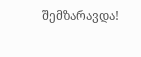შემზარავდა!